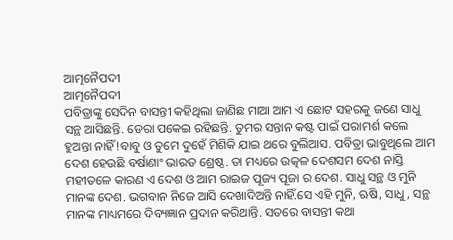ଆତ୍ମନୈପଦୀ
ଆତ୍ମନୈପଦୀ
ପବିତ୍ରାଙ୍କୁ ସେଦିନ ବାସନ୍ତୀ କହିଥିଲା ଜାଣିଛ ମାଆ ଆମ ଏ ଛୋଟ ସହରକୁ ଜଣେ ସାଧୁ ସନ୍ଥ ଆସିଛନ୍ତି. ଡେରା ପକେଇ ରହିଛନ୍ତି. ତୁମର ସନ୍ତାନ କଷ୍ଟ ପାଇଁ ପରାମର୍ଶ କଲେ ହୁଅନ୍ତା ନାହିଁ!ବାବୁ ଓ ତୁମେ ଦୁହେଁ ମିଶିକି ଯାଇ ଥରେ ବୁଲିଆସ. ପବିତ୍ରା ଭାବୁଥିଲେ ଆମ ଦେଶ ହେଉଛି ବର୍ଷାଣାଂ ଭାରତ ଶ୍ରେଷ୍ଠ. ତା ମଧ୍ୟରେ ଉତ୍କଳ ଦେଶସମ ଦେଶ ନାସ୍ତି ମହୀତଳେ କାରଣ ଏ ଦେଶ ଓ ଆମ ରାଇଜ ପୂଜ୍ୟ ପୂଜା ର ଦେଶ. ସାଧୁ ସନ୍ଥ ଓ ମୁନି ମାନଙ୍କ ଦେଶ. ଭଗବାନ ନିଜେ ଆସି ଦେଖାଦିଅନ୍ତି ନାହିଁ.ସେ ଏହି ମୁନି, ଋଷି, ସାଧୁ, ସନ୍ଥ ମାନଙ୍କ ମାଧ୍ୟମରେ ଦିବ୍ୟଜ୍ଞାନ ପ୍ରଦାନ କରିଥାନ୍ତି. ସତରେ ବାସନ୍ତୀ କଥା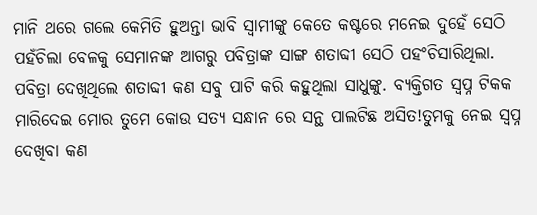ମାନି ଥରେ ଗଲେ କେମିତି ହୁଅନ୍ତା ଭାବି ସ୍ୱାମୀଙ୍କୁ କେତେ କଷ୍ଟରେ ମନେଇ ଦୁହେଁ ସେଠି ପହଁଚିଲା ବେଳକୁ ସେମାନଙ୍କ ଆଗରୁ ପବିତ୍ରାଙ୍କ ସାଙ୍ଗ ଶତାବ୍ଦୀ ସେଠି ପହଂଚିସାରିଥିଲା. ପବିତ୍ରା ଦେଖିଥିଲେ ଶତାବ୍ଦୀ କଣ ସବୁ ପାଟି କରି କହୁଥିଲା ସାଧୁଙ୍କୁ. ବ୍ୟକ୍ତିଗତ ସ୍ବପ୍ନ ଟିକକ ମାରିଦେଇ ମୋର ତୁମେ କୋଉ ସତ୍ୟ ସନ୍ଧାନ ରେ ସନ୍ଥ ପାଲଟିଛ ଅସିତ!ତୁମକୁ ନେଇ ସ୍ବପ୍ନ ଦେଖିବା କଣ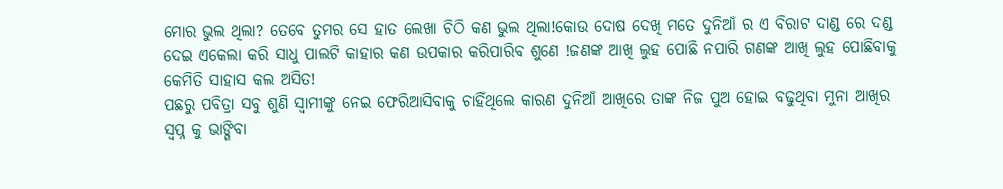ମୋର ଭୁଲ ଥିଲା? ତେବେ ତୁମର ସେ ହାତ ଲେଖା ଚିଠି କଣ ଭୁଲ ଥିଲା!କୋଉ ଦୋଷ ଦେଖି ମତେ ଦୁନିଆଁ ର ଏ ବିରାଟ ଦାଣ୍ଡ ରେ ଦଣ୍ଡ ଦେଇ ଏକେଲା କରି ସାଧୁ ପାଲଟି କାହାର କଣ ଉପକାର କରିପାରିବ ଶୁଣେ !ଜଣଙ୍କ ଆଖି ଲୁହ ପୋଛି ନପାରି ଗଣଙ୍କ ଆଖି ଲୁହ ପୋଛିବାକୁ କେମିତି ସାହାସ କଲ ଅସିତ!
ପଛରୁ ପବିତ୍ରା ସବୁ ଶୁଣି ସ୍ୱାମୀଙ୍କୁ ନେଇ ଫେରିଆସିବାକୁ ଚାହିଁଥିଲେ କାରଣ ଦୁନିଆଁ ଆଖିରେ ତାଙ୍କ ନିଜ ପୁଅ ହୋଇ ବଢୁଥିବା ମୁନା ଆଖିର ସ୍ବପ୍ନ କୁ ଭାଙ୍ଗିବା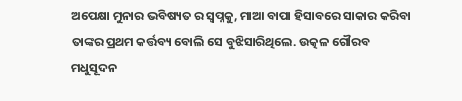ଅପେକ୍ଷା ମୁନାର ଭବିଷ୍ୟତ ର ସ୍ବପ୍ନକୁ, ମାଆ ବାପା ହିସାବରେ ସାକାର କରିବା ତାଙ୍କର ପ୍ରଥମ କର୍ତ୍ତବ୍ୟ ବୋଲି ସେ ବୁଝିସାରିଥିଲେ. ଉତ୍କଳ ଗୌରବ ମଧୁସୂଦନ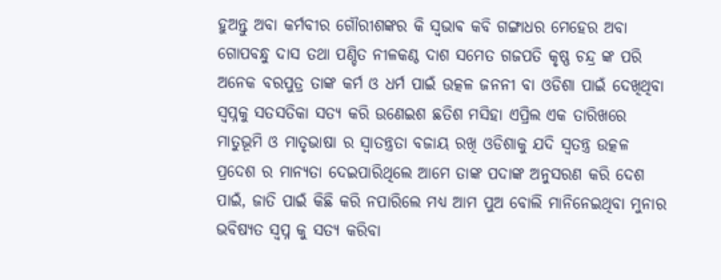ହୁଅନ୍ତୁ ଅବା କର୍ମବୀର ଗୌରୀଶଙ୍କର କି ସ୍ଵଭାଵ କବି ଗଙ୍ଗାଧର ମେହେର ଅବା ଗୋପବନ୍ଧୁ ଦାସ ତଥା ପଣ୍ଡିତ ନୀଳକଣ୍ଠ ଦାଶ ସମେତ ଗଜପତି କୃଷ୍ଣ ଚନ୍ଦ୍ର ଙ୍କ ପରି ଅନେକ ବରପୁତ୍ର ତାଙ୍କ କର୍ମ ଓ ଧର୍ମ ପାଇଁ ଉତ୍କଳ ଜନନୀ ବା ଓଡିଶା ପାଇଁ ଦେଖିଥିବା ସ୍ବପ୍ନକୁ ସତସତିକା ସତ୍ୟ କରି ଉଣେଇଶ ଛତିଶ ମସିହା ଏପ୍ରିଲ ଏକ ତାରିଖରେ ମାତୁଭୂମି ଓ ମାତୃଭାଷା ର ସ୍ୱାତନ୍ତ୍ରତା ବଜାୟ ରଖି ଓଡିଶାକୁ ଯଦି ସ୍ୱତନ୍ତ୍ର ଉତ୍କଳ ପ୍ରଦେଶ ର ମାନ୍ୟତା ଦେଇପାରିଥିଲେ ଆମେ ତାଙ୍କ ପଦାଙ୍କ ଅନୁସରଣ କରି ଦେଶ ପାଇଁ, ଜାତି ପାଇଁ କିଛି କରି ନପାରିଲେ ମଧ୍ୟ ଆମ ପୁଅ ବୋଲି ମାନିନେଇଥିବା ମୁନାର ଭବିଷ୍ୟତ ସ୍ବପ୍ନ କୁ ସତ୍ୟ କରିବା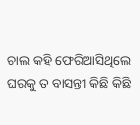ଚାଲ କହି ଫେରିଆସିଥିଲେ ଘରକୁ ତ ବାସନ୍ତୀ କିଛି କିଛି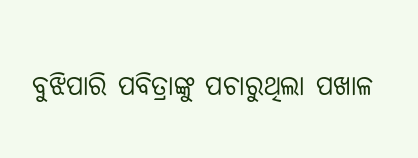ବୁଝିପାରି ପବିତ୍ରାଙ୍କୁ ପଚାରୁଥିଲା ପଖାଳ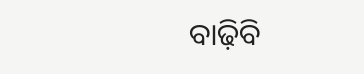ବାଢ଼ିବି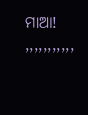ମାଆ!
,,,,,,,,,,,